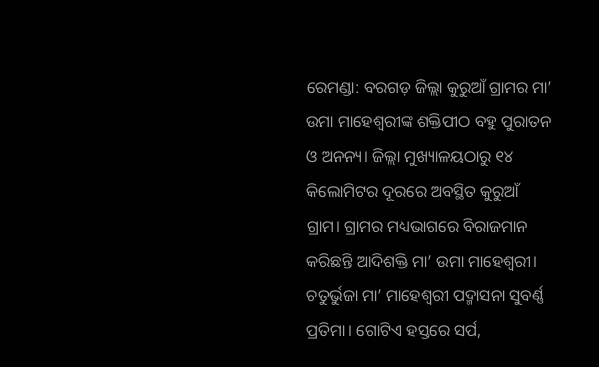ରେମଣ୍ଡା: ବରଗଡ଼ ଜିଲ୍ଲା କୁରୁଆଁ ଗ୍ରାମର ମା’ ଉମା ମାହେଶ୍ବରୀଙ୍କ ଶକ୍ତିପୀଠ ବହୁ ପୁରାତନ ଓ ଅନନ୍ୟ। ଜିଲ୍ଲା ମୁଖ୍ୟାଳୟଠାରୁ ୧୪ କିଲୋମିଟର ଦୂରରେ ଅବସ୍ଥିତ କୁରୁଆଁ ଗ୍ରାମ। ଗ୍ରାମର ମଧ୍ୟଭାଗରେ ବିରାଜମାନ କରିଛନ୍ତି ଆଦିଶକ୍ତି ମା’ ଉମା ମାହେଶ୍ୱରୀ। ଚତୁର୍ଭୁଜା ମା’ ମାହେଶ୍ୱରୀ ପଦ୍ମାସନା ସୁବର୍ଣ୍ଣ ପ୍ରତିମା। ଗୋଟିଏ ହସ୍ତରେ ସର୍ପ,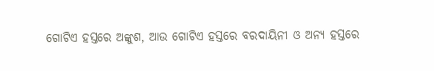ଗୋଟିଏ ହସ୍ତରେ ଅଙ୍କୁଶ, ଆଉ ଗୋଟିଏ ହସ୍ତରେ ବରଦାୟିନୀ ଓ ଅନ୍ୟ ହସ୍ତରେ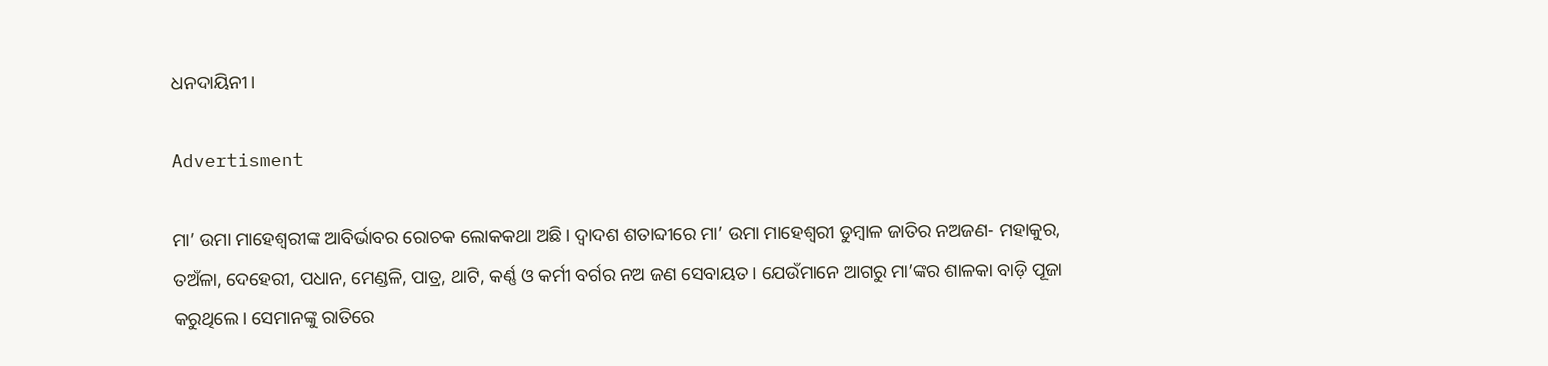ଧନଦାୟିନୀ।

Advertisment

ମା’ ଉମା ମାହେଶ୍ୱରୀଙ୍କ ଆବିର୍ଭାବର ରୋଚକ ଲୋକକଥା ଅଛି। ଦ୍ବାଦଶ ଶତାବ୍ଦୀରେ ମା’ ଉମା ମାହେଶ୍ୱରୀ ଡୁମ୍ବାଳ ଜାତିର ନଅଜଣ- ମହାକୁର, ତଅଁଳା, ଦେହେରୀ, ପଧାନ, ମେଣ୍ଡଳି, ପାତ୍ର, ଥାଟି, କର୍ଣ୍ଣ ଓ କର୍ମୀ ବର୍ଗର ନଅ ଜଣ ସେବାୟତ। ଯେଉଁମାନେ ଆଗରୁ ମା’ଙ୍କର ଶାଳକା ବାଡ଼ି ପୂଜା କରୁଥିଲେ। ସେମାନଙ୍କୁ ରାତିରେ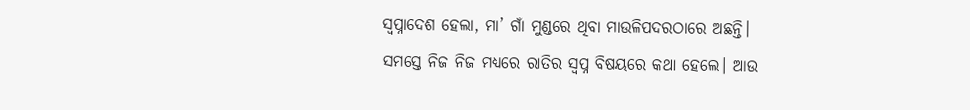ସ୍ବପ୍ନାଦେଶ ହେଲା, ମା’ ଗାଁ ମୁଣ୍ଡରେ ଥିବା ମାଉଳିପଦରଠାରେ ଅଛନ୍ତି।‌ ସମସ୍ତେ ନିଜ ନିଜ ମଧ୍ୟରେ ରାତିର ସ୍ବପ୍ନ ବିଷୟରେ କଥା ହେଲେ। ଆଉ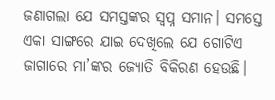ଜଣାଗଲା ଯେ ସମସ୍ତଙ୍କର ସ୍ବପ୍ନ ସମାନ। ସମସ୍ତେ ଏକା ସାଙ୍ଗରେ ଯାଇ ଦେଖିଲେ ଯେ ଗୋଟିଏ ଜାଗାରେ ମା’ଙ୍କର ଜ୍ୟୋତି ବିକିରଣ ହେଉଛି।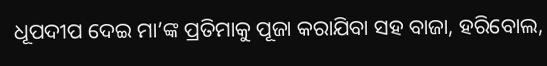ଧୂପଦୀପ ଦେଇ ମା’ଙ୍କ ପ୍ରତିମାକୁ ପୂଜା କରାଯିବା ସହ ବାଜା, ହରିବୋଲ,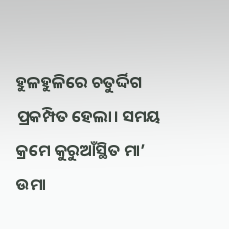ହୁଳହୁଳିରେ ଚତୁର୍ଦ୍ଦିଗ ପ୍ରକମ୍ପିତ ହେଲା। ସମୟ କ୍ରମେ କୁରୁଆଁସ୍ଥିତ ମା’ ଉମା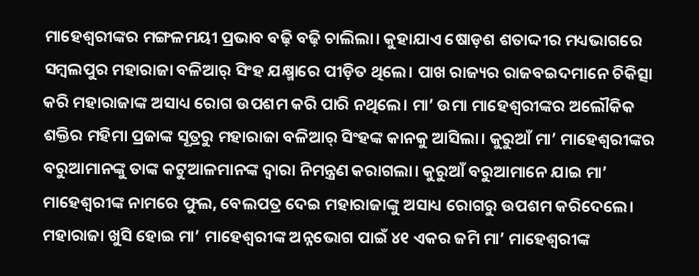ମାହେଶ୍ୱରୀଙ୍କର ମଙ୍ଗଳମୟୀ ପ୍ରଭାବ ବଢ଼ି ବଢ଼ି ଚାଲିଲା। କୁହାଯାଏ ଷୋଡ଼ଶ ଶତାଦ୍ଦୀର ମଧ୍ୟଭାଗରେ ସମ୍ବଲପୁର ମହାରାଜା ବଳିଆର୍ ସିଂହ ଯକ୍ଷ୍ମାରେ ପୀଡ଼ିତ ଥିଲେ। ପାଖ ରାଜ୍ୟର ରାଜବଇଦମାନେ ଚିକିତ୍ସା କରି ମହାରାଜାଙ୍କ ଅସାଧ୍ୟ ରୋଗ ଉପଶମ କରି ପାରି ନଥିଲେ। ମା’ ଉମା ମାହେଶ୍ୱରୀଙ୍କର ଅଲୌକିକ ଶକ୍ତିର ମହିମା ପ୍ରଜାଙ୍କ ସୂତ୍ରରୁ ମହାରାଜା ବଳିଆର୍ ସିଂହଙ୍କ କାନକୁ ଆସିଲା। କୁରୁଆଁ ମା’ ମାହେଶ୍ୱରୀଙ୍କର ବରୁଆମାନଙ୍କୁ ତାଙ୍କ କଟୁଆଳମାନଙ୍କ ଦ୍ବାରା ନିମନ୍ତ୍ରଣ କରାଗଲା। କୁରୁଆଁ ବରୁଆମାନେ ଯାଇ ମା’ ମାହେଶ୍ୱରୀଙ୍କ ନାମରେ ଫୁଲ, ବେଲପତ୍ର ଦେଇ ମହାରାଜାଙ୍କୁ ଅସାଧ୍ୟ ରୋଗରୁ ଉପଶମ କରିଦେଲେ। ମହାରାଜା ଖୁସି ହୋଇ ମା’ ମାହେଶ୍ୱରୀଙ୍କ ଅନ୍ନଭୋଗ ପାଇଁ ୪୧ ଏକର ଜମି ମା’ ମାହେଶ୍ୱରୀଙ୍କ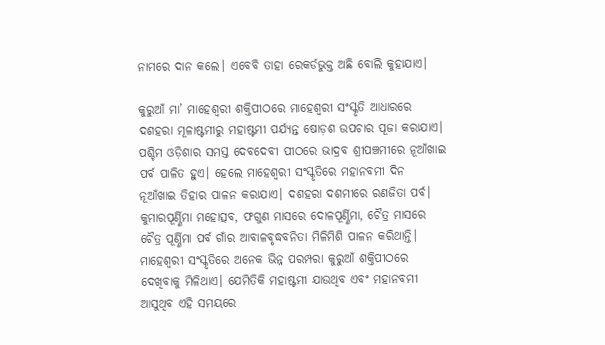ନାମରେ ଦାନ କଲେ। ଏବେବି ତାହା ରେକର୍ଡଭୁକ୍ତ ଅଛି ବୋଲି କୁହାଯାଏ।

କୁରୁଆଁ ମା’ ମାହେଶ୍ୱରୀ ଶକ୍ତିପୀଠରେ ମାହେଶ୍ୱରୀ ସଂସ୍କୃତି ଆଧାରରେ ଦଶହରା ମୂଳାଷ୍ଟମୀରୁ ମହାଷ୍ଟମୀ ପର୍ଯ୍ୟନ୍ତ ଷୋଡ଼ଶ ଉପଚାର ପୂଜା କରାଯାଏ। ପଶ୍ଚିମ ଓଡ଼ିଶାର ସମସ୍ତ ଦେବଦେବୀ ପୀଠରେ ଭାଦ୍ରବ ଶ୍ରୀପଞ୍ଚମୀରେ ନୂଆଁଖାଇ ପର୍ବ ପାଳିତ ହୁଏ। ହେଲେ ମାହେଶ୍ୱରୀ ସଂସ୍କୃତିରେ ମହାନବମୀ ଦିନ ନୂଆଁଖାଇ ତିହାର ପାଳନ କରାଯାଏ। ଦଶହରା ଦଶମୀରେ ରଣଜିତା ପର୍ବ। କୁମାରପୂର୍ଣ୍ଣିମା ମହୋତ୍ସବ, ଫଗୁଣ ମାସରେ ଦୋଳପୂର୍ଣ୍ଣିମା, ଚୈତ୍ର ମାସରେ ଚୈତ୍ର ପୂର୍ଣ୍ଣିମା ପର୍ବ ଗାଁର ଆବାଳବୃଦ୍ଧବନିତା ମିଳିମିଶି ପାଳନ କରିଥାନ୍ତି। ମାହେଶ୍ବରୀ ସଂସ୍କୃତିରେ ଅନେକ ଭିନ୍ନ ପରମ୍ପରା କୁରୁଆଁ ଶକ୍ତିପୀଠରେ ଦେଖିବାକୁ ମିଳିଥାଏ। ଯେମିତିକି ମହାଷ୍ଟମୀ ଯାଉଥିବ ଏବଂ ମହାନବମୀ ଆସୁଥିବ ଏହି ସମୟରେ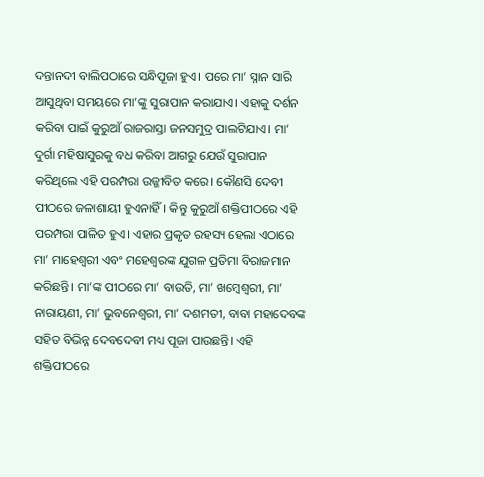ଦନ୍ତାନଦୀ ବାଲିପଠାରେ ସନ୍ଧିପୂଜା ହୁଏ। ପରେ ମା’ ସ୍ନାନ ସାରି ଆସୁଥିବା ସମୟରେ ମା’ଙ୍କୁ ସୁରାପାନ କରାଯାଏ। ଏହାକୁ ଦର୍ଶନ କରିବା ପାଇଁ କୁରୁଆଁ ରାଜରାସ୍ତା ଜନସମୁଦ୍ର ପାଲଟିଯାଏ। ମା’ ଦୁର୍ଗା ମହିଷାସୁରକୁ ବଧ କରିବା ଆଗରୁ ଯେଉଁ ସୁରାପାନ କରିଥିଲେ ଏହି ପରମ୍ପରା ଉଜ୍ଜୀବିତ କରେ। କୌଣସି ଦେବୀ ପୀଠରେ ଜଳାଶାୟୀ ହୁଏନାହିଁ। କିନ୍ତୁ କୁରୁଆଁ ଶକ୍ତିପୀଠରେ ଏହି ପରମ୍ପରା ପାଳିତ ହୁଏ। ଏହାର ପ୍ରକୃତ ରହସ୍ୟ ହେଲା ଏଠାରେ ମା’ ମାହେଶ୍ୱରୀ ଏବଂ ମହେଶ୍ବରଙ୍କ ଯୁଗଳ ପ୍ରତିମା ବିରାଜମାନ କରିଛନ୍ତି। ମା’ଙ୍କ ପୀଠରେ ମା’ ବାଉତି, ମା’ ଖମ୍ବେଶ୍ବରୀ, ମା’ ନାରାୟଣୀ, ମା’ ଭୁବନେଶ୍ୱରୀ, ମା’ ଦଶମତୀ, ବାବା ମହାଦେବଙ୍କ ସହିତ ବିଭିନ୍ନ ଦେବଦେବୀ ମଧ୍ୟ ପୂଜା ପାଉଛନ୍ତି। ଏହି ଶକ୍ତିପୀଠରେ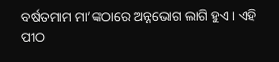ବର୍ଷତମାମ ମା’ଙ୍କଠାରେ ଅନ୍ନଭୋଗ ଲାଗି ହୁଏ। ଏହି ପୀଠ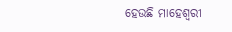ହେଉଛି ମାହେଶ୍ବରୀ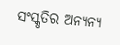ସଂସ୍କୃତିର ଅନ୍ୟନ୍ୟ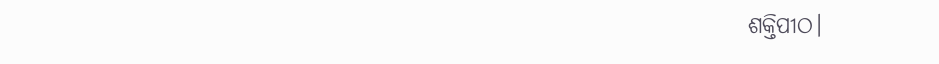ଶକ୍ତିପୀଠ।